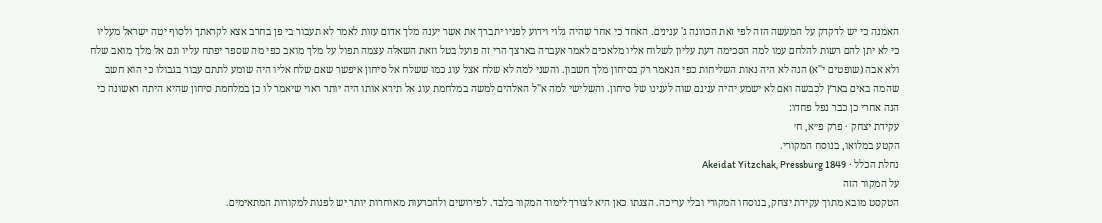האמנה כי יש לדקדק על המעשה הזה לפי זאת הכוונה ג' ענינים. האחד כי אחר שהיה גלוי וידוע לפניו יתברך את אשר יענה מלך אדום עזות לאמר לא תעבור בי פן בחרב אצא לקראתך ולסוף יטה ישראל מעליו כי לא יתן להם רשות להלחם עמו למה הסכימה דעת עליון לשלוח אליו מלאכים לאמר אעברה בארצך הרי זה פועל בטל וזאת השאלה עצמה תפול על מלך מואב כפי מה שספר יפתח עליו וגם אל מלך מואב שלח ולא אבה (שופטים י"א) הנה לא היה נאות השליחות כפי הנאמר רק בסיחון מלך חשבון. והשני למה לא שלח אצל עוג כמו ששלח אל סיחון איפשר שאם שלח אליו היה שומע לתתם עבור בגבולו כי הוא חשב שהמה באים בארץ לכבשה ואם לא ישמע יהיה ענינם שוה לענינו של סיחון. והשלישי למה א"ל האלהים למשה במלחמת עוג אל תירא אותו היה יותר ראוי שיאמר לו כן במלחמת סיחון שהיא היתה ראשונה כי הנה אחרי כן כבר נפל פחדו:
עקידת יצחק · פרק פ״א, ח׳
הקטע במלואו, בנוסח המקורי.
נחלת הכלל · Akeidat Yitzchak, Pressburg 1849
על המקור הזה
הטקסט מובא מתוך עקידת יצחק, בנוסחו המקורי ובלי עריכה. הצגתו כאן היא לצורך לימוד המקור בלבד. לפירושים ולהכרעות מאוחרות יותר יש לפנות למקורות המתאימים.